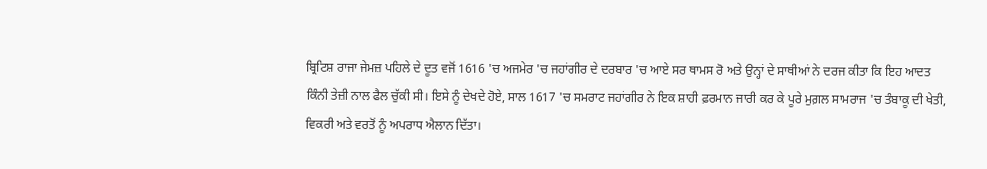ਬ੍ਰਿਟਿਸ਼ ਰਾਜਾ ਜੇਮਜ਼ ਪਹਿਲੇ ਦੇ ਦੂਤ ਵਜੋਂ 1616 'ਚ ਅਜਮੇਰ 'ਚ ਜਹਾਂਗੀਰ ਦੇ ਦਰਬਾਰ 'ਚ ਆਏ ਸਰ ਥਾਮਸ ਰੋ ਅਤੇ ਉਨ੍ਹਾਂ ਦੇ ਸਾਥੀਆਂ ਨੇ ਦਰਜ ਕੀਤਾ ਕਿ ਇਹ ਆਦਤ ਕਿੰਨੀ ਤੇਜ਼ੀ ਨਾਲ ਫੈਲ ਚੁੱਕੀ ਸੀ। ਇਸੇ ਨੂੰ ਦੇਖਦੇ ਹੋਏ, ਸਾਲ 1617 'ਚ ਸਮਰਾਟ ਜਹਾਂਗੀਰ ਨੇ ਇਕ ਸ਼ਾਹੀ ਫ਼ਰਮਾਨ ਜਾਰੀ ਕਰ ਕੇ ਪੂਰੇ ਮੁਗ਼ਲ ਸਾਮਰਾਜ 'ਚ ਤੰਬਾਕੂ ਦੀ ਖੇਤੀ, ਵਿਕਰੀ ਅਤੇ ਵਰਤੋਂ ਨੂੰ ਅਪਰਾਧ ਐਲਾਨ ਦਿੱਤਾ।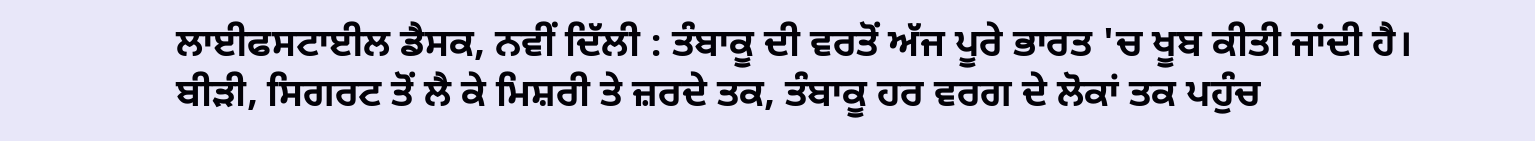ਲਾਈਫਸਟਾਈਲ ਡੈਸਕ, ਨਵੀਂ ਦਿੱਲੀ : ਤੰਬਾਕੂ ਦੀ ਵਰਤੋਂ ਅੱਜ ਪੂਰੇ ਭਾਰਤ 'ਚ ਖੂਬ ਕੀਤੀ ਜਾਂਦੀ ਹੈ। ਬੀੜੀ, ਸਿਗਰਟ ਤੋਂ ਲੈ ਕੇ ਮਿਸ਼ਰੀ ਤੇ ਜ਼ਰਦੇ ਤਕ, ਤੰਬਾਕੂ ਹਰ ਵਰਗ ਦੇ ਲੋਕਾਂ ਤਕ ਪਹੁੰਚ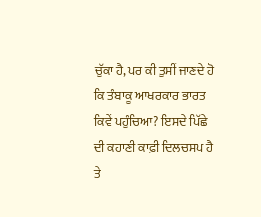ਚੁੱਕਾ ਹੈ, ਪਰ ਕੀ ਤੁਸੀਂ ਜਾਣਦੇ ਹੋ ਕਿ ਤੰਬਾਕੂ ਆਖਰਕਾਰ ਭਾਰਤ ਕਿਵੇਂ ਪਹੁੰਚਿਆ? ਇਸਦੇ ਪਿੱਛੇ ਦੀ ਕਹਾਣੀ ਕਾਫ਼ੀ ਦਿਲਚਸਪ ਹੈ ਤੇ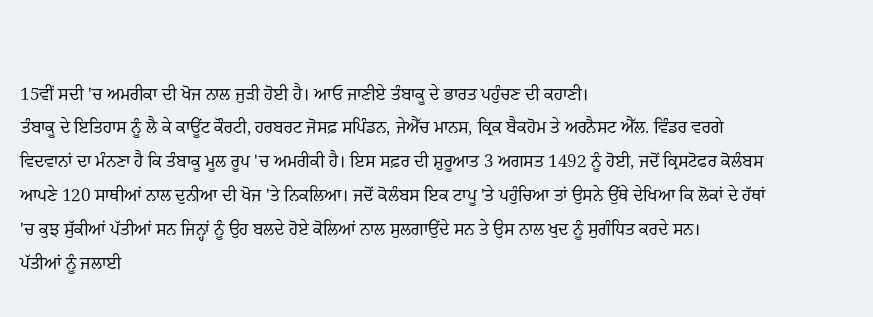15ਵੀਂ ਸਦੀ 'ਚ ਅਮਰੀਕਾ ਦੀ ਖੋਜ ਨਾਲ ਜੁੜੀ ਹੋਈ ਹੈ। ਆਓ ਜਾਣੀਏ ਤੰਬਾਕੂ ਦੇ ਭਾਰਤ ਪਹੁੰਚਣ ਦੀ ਕਹਾਣੀ।
ਤੰਬਾਕੂ ਦੇ ਇਤਿਹਾਸ ਨੂੰ ਲੈ ਕੇ ਕਾਊਂਟ ਕੌਰਟੀ, ਹਰਬਰਟ ਜੋਸਫ਼ ਸਪਿੰਡਨ, ਜੇਐੱਚ ਮਾਨਸ, ਕ੍ਰਿਕ ਬੈਕਹੋਮ ਤੇ ਅਰਨੈਸਟ ਐੱਲ. ਵਿੰਡਰ ਵਰਗੇ ਵਿਦਵਾਨਾਂ ਦਾ ਮੰਨਣਾ ਹੈ ਕਿ ਤੰਬਾਕੂ ਮੂਲ ਰੂਪ 'ਚ ਅਮਰੀਕੀ ਹੈ। ਇਸ ਸਫ਼ਰ ਦੀ ਸ਼ੁਰੂਆਤ 3 ਅਗਸਤ 1492 ਨੂੰ ਹੋਈ, ਜਦੋਂ ਕ੍ਰਿਸਟੋਫਰ ਕੋਲੰਬਸ ਆਪਣੇ 120 ਸਾਥੀਆਂ ਨਾਲ ਦੁਨੀਆ ਦੀ ਖੋਜ 'ਤੇ ਨਿਕਲਿਆ। ਜਦੋਂ ਕੋਲੰਬਸ ਇਕ ਟਾਪੂ 'ਤੇ ਪਹੁੰਚਿਆ ਤਾਂ ਉਸਨੇ ਉੱਥੇ ਦੇਖਿਆ ਕਿ ਲੋਕਾਂ ਦੇ ਹੱਥਾਂ 'ਚ ਕੁਝ ਸੁੱਕੀਆਂ ਪੱਤੀਆਂ ਸਨ ਜਿਨ੍ਹਾਂ ਨੂੰ ਉਹ ਬਲਦੇ ਹੋਏ ਕੋਲਿਆਂ ਨਾਲ ਸੁਲਗਾਉਂਦੇ ਸਨ ਤੇ ਉਸ ਨਾਲ ਖੁਦ ਨੂੰ ਸੁਗੰਧਿਤ ਕਰਦੇ ਸਨ।
ਪੱਤੀਆਂ ਨੂੰ ਜਲਾਈ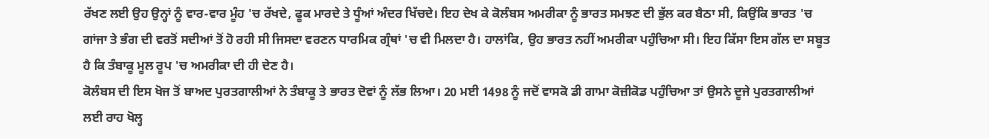ਰੱਖਣ ਲਈ ਉਹ ਉਨ੍ਹਾਂ ਨੂੰ ਵਾਰ-ਵਾਰ ਮੂੰਹ 'ਚ ਰੱਖਦੇ, ਫੂਕ ਮਾਰਦੇ ਤੇ ਧੂੰਆਂ ਅੰਦਰ ਖਿੱਚਦੇ। ਇਹ ਦੇਖ ਕੇ ਕੋਲੰਬਸ ਅਮਰੀਕਾ ਨੂੰ ਭਾਰਤ ਸਮਝਣ ਦੀ ਭੁੱਲ ਕਰ ਬੈਠਾ ਸੀ, ਕਿਉਂਕਿ ਭਾਰਤ 'ਚ ਗਾਂਜਾ ਤੇ ਭੰਗ ਦੀ ਵਰਤੋਂ ਸਦੀਆਂ ਤੋਂ ਹੋ ਰਹੀ ਸੀ ਜਿਸਦਾ ਵਰਣਨ ਧਾਰਮਿਕ ਗ੍ਰੰਥਾਂ 'ਚ ਵੀ ਮਿਲਦਾ ਹੈ। ਹਾਲਾਂਕਿ, ਉਹ ਭਾਰਤ ਨਹੀਂ ਅਮਰੀਕਾ ਪਹੁੰਚਿਆ ਸੀ। ਇਹ ਕਿੱਸਾ ਇਸ ਗੱਲ ਦਾ ਸਬੂਤ ਹੈ ਕਿ ਤੰਬਾਕੂ ਮੂਲ ਰੂਪ 'ਚ ਅਮਰੀਕਾ ਦੀ ਹੀ ਦੇਣ ਹੈ।
ਕੋਲੰਬਸ ਦੀ ਇਸ ਖੋਜ ਤੋਂ ਬਾਅਦ ਪੁਰਤਗਾਲੀਆਂ ਨੇ ਤੰਬਾਕੂ ਤੇ ਭਾਰਤ ਦੋਵਾਂ ਨੂੰ ਲੱਭ ਲਿਆ। 20 ਮਈ 1498 ਨੂੰ ਜਦੋਂ ਵਾਸਕੋ ਡੀ ਗਾਮਾ ਕੋਜ਼ੀਕੋਡ ਪਹੁੰਚਿਆ ਤਾਂ ਉਸਨੇ ਦੂਜੇ ਪੁਰਤਗਾਲੀਆਂ ਲਈ ਰਾਹ ਖੋਲ੍ਹ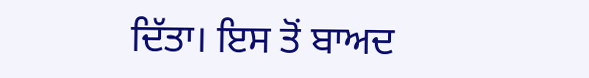ਦਿੱਤਾ। ਇਸ ਤੋਂ ਬਾਅਦ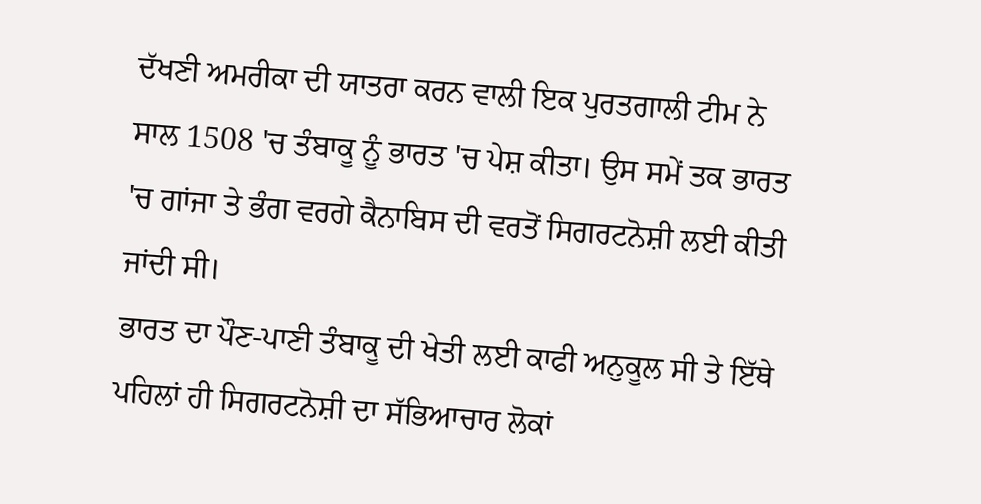ਦੱਖਣੀ ਅਮਰੀਕਾ ਦੀ ਯਾਤਰਾ ਕਰਨ ਵਾਲੀ ਇਕ ਪੁਰਤਗਾਲੀ ਟੀਮ ਨੇ ਸਾਲ 1508 'ਚ ਤੰਬਾਕੂ ਨੂੰ ਭਾਰਤ 'ਚ ਪੇਸ਼ ਕੀਤਾ। ਉਸ ਸਮੇਂ ਤਕ ਭਾਰਤ 'ਚ ਗਾਂਜਾ ਤੇ ਭੰਗ ਵਰਗੇ ਕੈਨਾਬਿਸ ਦੀ ਵਰਤੋਂ ਸਿਗਰਟਨੋਸ਼ੀ ਲਈ ਕੀਤੀ ਜਾਂਦੀ ਸੀ।
ਭਾਰਤ ਦਾ ਪੌਣ-ਪਾਣੀ ਤੰਬਾਕੂ ਦੀ ਖੇਤੀ ਲਈ ਕਾਫੀ ਅਨੁਕੂਲ ਸੀ ਤੇ ਇੱਥੇ ਪਹਿਲਾਂ ਹੀ ਸਿਗਰਟਨੋਸ਼ੀ ਦਾ ਸੱਭਿਆਚਾਰ ਲੋਕਾਂ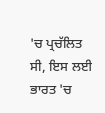'ਚ ਪ੍ਰਚੱਲਿਤ ਸੀ, ਇਸ ਲਈ ਭਾਰਤ 'ਚ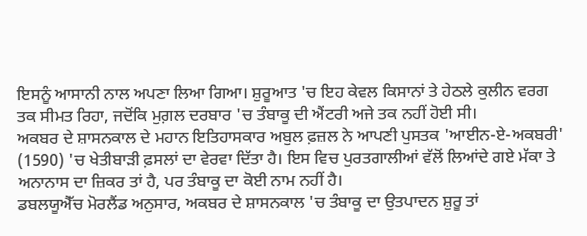ਇਸਨੂੰ ਆਸਾਨੀ ਨਾਲ ਅਪਣਾ ਲਿਆ ਗਿਆ। ਸ਼ੁਰੂਆਤ 'ਚ ਇਹ ਕੇਵਲ ਕਿਸਾਨਾਂ ਤੇ ਹੇਠਲੇ ਕੁਲੀਨ ਵਰਗ ਤਕ ਸੀਮਤ ਰਿਹਾ, ਜਦੋਂਕਿ ਮੁਗ਼ਲ ਦਰਬਾਰ 'ਚ ਤੰਬਾਕੂ ਦੀ ਐਂਟਰੀ ਅਜੇ ਤਕ ਨਹੀਂ ਹੋਈ ਸੀ।
ਅਕਬਰ ਦੇ ਸ਼ਾਸਨਕਾਲ ਦੇ ਮਹਾਨ ਇਤਿਹਾਸਕਾਰ ਅਬੁਲ ਫ਼ਜ਼ਲ ਨੇ ਆਪਣੀ ਪੁਸਤਕ 'ਆਈਨ-ਏ-ਅਕਬਰੀ' (1590) 'ਚ ਖੇਤੀਬਾੜੀ ਫ਼ਸਲਾਂ ਦਾ ਵੇਰਵਾ ਦਿੱਤਾ ਹੈ। ਇਸ ਵਿਚ ਪੁਰਤਗਾਲੀਆਂ ਵੱਲੋਂ ਲਿਆਂਦੇ ਗਏ ਮੱਕਾ ਤੇ ਅਨਾਨਾਸ ਦਾ ਜ਼ਿਕਰ ਤਾਂ ਹੈ, ਪਰ ਤੰਬਾਕੂ ਦਾ ਕੋਈ ਨਾਮ ਨਹੀਂ ਹੈ।
ਡਬਲਯੂਐੱਚ ਮੋਰਲੈਂਡ ਅਨੁਸਾਰ, ਅਕਬਰ ਦੇ ਸ਼ਾਸਨਕਾਲ 'ਚ ਤੰਬਾਕੂ ਦਾ ਉਤਪਾਦਨ ਸ਼ੁਰੂ ਤਾਂ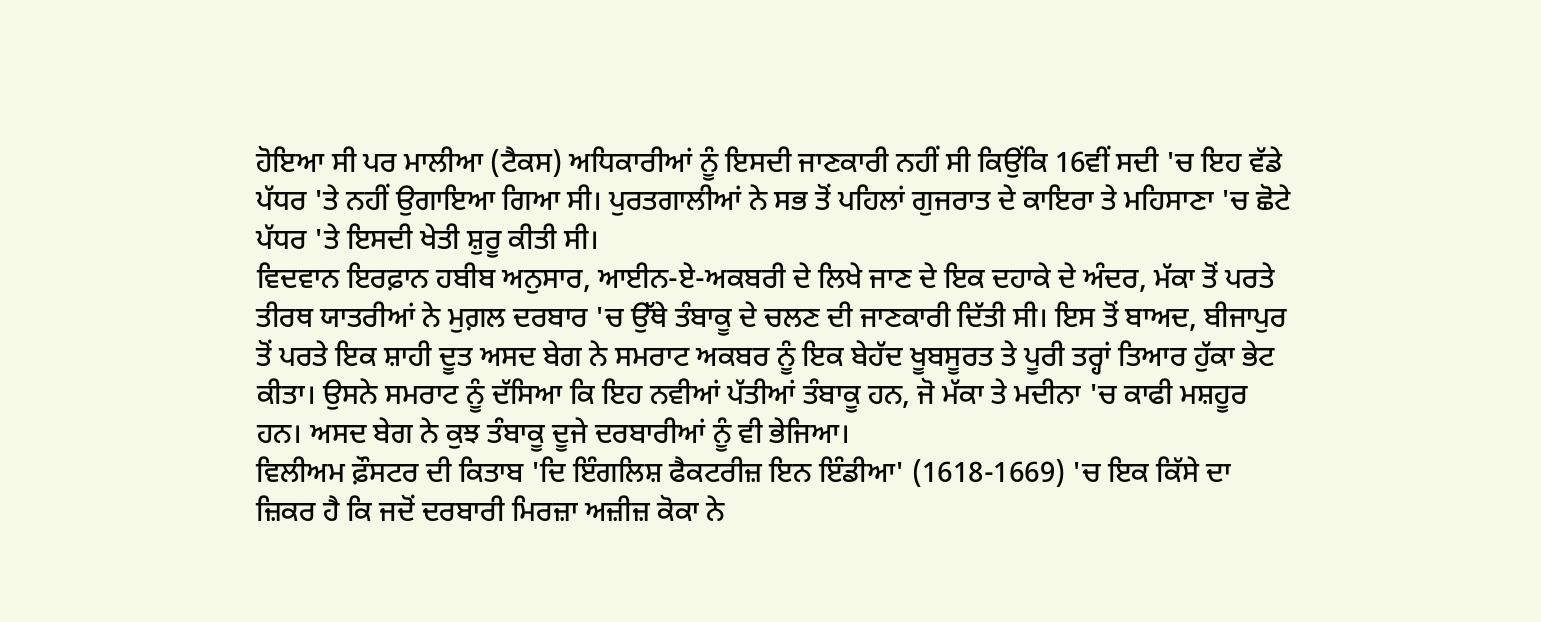ਹੋਇਆ ਸੀ ਪਰ ਮਾਲੀਆ (ਟੈਕਸ) ਅਧਿਕਾਰੀਆਂ ਨੂੰ ਇਸਦੀ ਜਾਣਕਾਰੀ ਨਹੀਂ ਸੀ ਕਿਉਂਕਿ 16ਵੀਂ ਸਦੀ 'ਚ ਇਹ ਵੱਡੇ ਪੱਧਰ 'ਤੇ ਨਹੀਂ ਉਗਾਇਆ ਗਿਆ ਸੀ। ਪੁਰਤਗਾਲੀਆਂ ਨੇ ਸਭ ਤੋਂ ਪਹਿਲਾਂ ਗੁਜਰਾਤ ਦੇ ਕਾਇਰਾ ਤੇ ਮਹਿਸਾਣਾ 'ਚ ਛੋਟੇ ਪੱਧਰ 'ਤੇ ਇਸਦੀ ਖੇਤੀ ਸ਼ੁਰੂ ਕੀਤੀ ਸੀ।
ਵਿਦਵਾਨ ਇਰਫ਼ਾਨ ਹਬੀਬ ਅਨੁਸਾਰ, ਆਈਨ-ਏ-ਅਕਬਰੀ ਦੇ ਲਿਖੇ ਜਾਣ ਦੇ ਇਕ ਦਹਾਕੇ ਦੇ ਅੰਦਰ, ਮੱਕਾ ਤੋਂ ਪਰਤੇ ਤੀਰਥ ਯਾਤਰੀਆਂ ਨੇ ਮੁਗ਼ਲ ਦਰਬਾਰ 'ਚ ਉੱਥੇ ਤੰਬਾਕੂ ਦੇ ਚਲਣ ਦੀ ਜਾਣਕਾਰੀ ਦਿੱਤੀ ਸੀ। ਇਸ ਤੋਂ ਬਾਅਦ, ਬੀਜਾਪੁਰ ਤੋਂ ਪਰਤੇ ਇਕ ਸ਼ਾਹੀ ਦੂਤ ਅਸਦ ਬੇਗ ਨੇ ਸਮਰਾਟ ਅਕਬਰ ਨੂੰ ਇਕ ਬੇਹੱਦ ਖੂਬਸੂਰਤ ਤੇ ਪੂਰੀ ਤਰ੍ਹਾਂ ਤਿਆਰ ਹੁੱਕਾ ਭੇਟ ਕੀਤਾ। ਉਸਨੇ ਸਮਰਾਟ ਨੂੰ ਦੱਸਿਆ ਕਿ ਇਹ ਨਵੀਆਂ ਪੱਤੀਆਂ ਤੰਬਾਕੂ ਹਨ, ਜੋ ਮੱਕਾ ਤੇ ਮਦੀਨਾ 'ਚ ਕਾਫੀ ਮਸ਼ਹੂਰ ਹਨ। ਅਸਦ ਬੇਗ ਨੇ ਕੁਝ ਤੰਬਾਕੂ ਦੂਜੇ ਦਰਬਾਰੀਆਂ ਨੂੰ ਵੀ ਭੇਜਿਆ।
ਵਿਲੀਅਮ ਫ਼ੌਸਟਰ ਦੀ ਕਿਤਾਬ 'ਦਿ ਇੰਗਲਿਸ਼ ਫੈਕਟਰੀਜ਼ ਇਨ ਇੰਡੀਆ' (1618-1669) 'ਚ ਇਕ ਕਿੱਸੇ ਦਾ ਜ਼ਿਕਰ ਹੈ ਕਿ ਜਦੋਂ ਦਰਬਾਰੀ ਮਿਰਜ਼ਾ ਅਜ਼ੀਜ਼ ਕੋਕਾ ਨੇ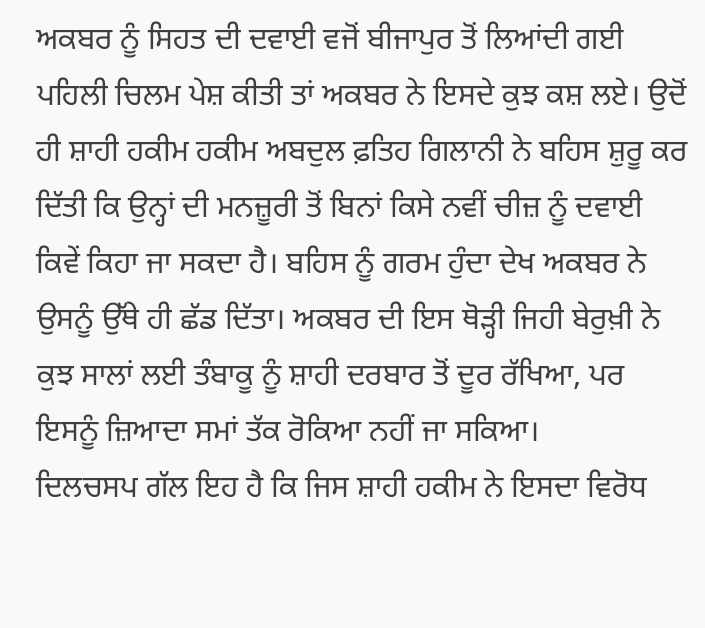ਅਕਬਰ ਨੂੰ ਸਿਹਤ ਦੀ ਦਵਾਈ ਵਜੋਂ ਬੀਜਾਪੁਰ ਤੋਂ ਲਿਆਂਦੀ ਗਈ ਪਹਿਲੀ ਚਿਲਮ ਪੇਸ਼ ਕੀਤੀ ਤਾਂ ਅਕਬਰ ਨੇ ਇਸਦੇ ਕੁਝ ਕਸ਼ ਲਏ। ਉਦੋਂ ਹੀ ਸ਼ਾਹੀ ਹਕੀਮ ਹਕੀਮ ਅਬਦੁਲ ਫ਼ਤਿਹ ਗਿਲਾਨੀ ਨੇ ਬਹਿਸ ਸ਼ੁਰੂ ਕਰ ਦਿੱਤੀ ਕਿ ਉਨ੍ਹਾਂ ਦੀ ਮਨਜ਼ੂਰੀ ਤੋਂ ਬਿਨਾਂ ਕਿਸੇ ਨਵੀਂ ਚੀਜ਼ ਨੂੰ ਦਵਾਈ ਕਿਵੇਂ ਕਿਹਾ ਜਾ ਸਕਦਾ ਹੈ। ਬਹਿਸ ਨੂੰ ਗਰਮ ਹੁੰਦਾ ਦੇਖ ਅਕਬਰ ਨੇ ਉਸਨੂੰ ਉੱਥੇ ਹੀ ਛੱਡ ਦਿੱਤਾ। ਅਕਬਰ ਦੀ ਇਸ ਥੋੜ੍ਹੀ ਜਿਹੀ ਬੇਰੁਖ਼ੀ ਨੇ ਕੁਝ ਸਾਲਾਂ ਲਈ ਤੰਬਾਕੂ ਨੂੰ ਸ਼ਾਹੀ ਦਰਬਾਰ ਤੋਂ ਦੂਰ ਰੱਖਿਆ, ਪਰ ਇਸਨੂੰ ਜ਼ਿਆਦਾ ਸਮਾਂ ਤੱਕ ਰੋਕਿਆ ਨਹੀਂ ਜਾ ਸਕਿਆ।
ਦਿਲਚਸਪ ਗੱਲ ਇਹ ਹੈ ਕਿ ਜਿਸ ਸ਼ਾਹੀ ਹਕੀਮ ਨੇ ਇਸਦਾ ਵਿਰੋਧ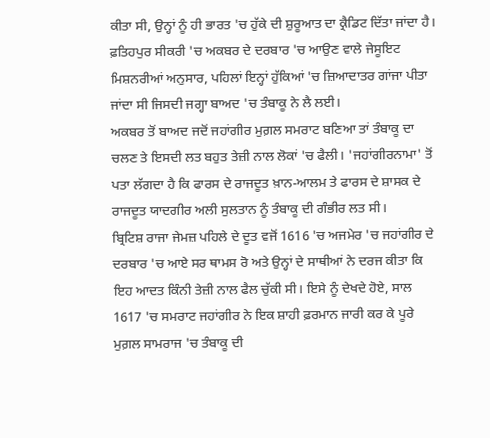ਕੀਤਾ ਸੀ, ਉਨ੍ਹਾਂ ਨੂੰ ਹੀ ਭਾਰਤ 'ਚ ਹੁੱਕੇ ਦੀ ਸ਼ੁਰੂਆਤ ਦਾ ਕ੍ਰੈਡਿਟ ਦਿੱਤਾ ਜਾਂਦਾ ਹੈ। ਫ਼ਤਿਹਪੁਰ ਸੀਕਰੀ 'ਚ ਅਕਬਰ ਦੇ ਦਰਬਾਰ 'ਚ ਆਉਣ ਵਾਲੇ ਜੇਸੂਇਟ ਮਿਸ਼ਨਰੀਆਂ ਅਨੁਸਾਰ, ਪਹਿਲਾਂ ਇਨ੍ਹਾਂ ਹੁੱਕਿਆਂ 'ਚ ਜ਼ਿਆਦਾਤਰ ਗਾਂਜਾ ਪੀਤਾ ਜਾਂਦਾ ਸੀ ਜਿਸਦੀ ਜਗ੍ਹਾ ਬਾਅਦ 'ਚ ਤੰਬਾਕੂ ਨੇ ਲੈ ਲਈ।
ਅਕਬਰ ਤੋਂ ਬਾਅਦ ਜਦੋਂ ਜਹਾਂਗੀਰ ਮੁਗ਼ਲ ਸਮਰਾਟ ਬਣਿਆ ਤਾਂ ਤੰਬਾਕੂ ਦਾ ਚਲਣ ਤੇ ਇਸਦੀ ਲਤ ਬਹੁਤ ਤੇਜ਼ੀ ਨਾਲ ਲੋਕਾਂ 'ਚ ਫੈਲੀ। 'ਜਹਾਂਗੀਰਨਾਮਾ' ਤੋਂ ਪਤਾ ਲੱਗਦਾ ਹੈ ਕਿ ਫਾਰਸ ਦੇ ਰਾਜਦੂਤ ਖ਼ਾਨ-ਆਲਮ ਤੇ ਫਾਰਸ ਦੇ ਸ਼ਾਸਕ ਦੇ ਰਾਜਦੂਤ ਯਾਦਗੀਰ ਅਲੀ ਸੁਲਤਾਨ ਨੂੰ ਤੰਬਾਕੂ ਦੀ ਗੰਭੀਰ ਲਤ ਸੀ।
ਬ੍ਰਿਟਿਸ਼ ਰਾਜਾ ਜੇਮਜ਼ ਪਹਿਲੇ ਦੇ ਦੂਤ ਵਜੋਂ 1616 'ਚ ਅਜਮੇਰ 'ਚ ਜਹਾਂਗੀਰ ਦੇ ਦਰਬਾਰ 'ਚ ਆਏ ਸਰ ਥਾਮਸ ਰੋ ਅਤੇ ਉਨ੍ਹਾਂ ਦੇ ਸਾਥੀਆਂ ਨੇ ਦਰਜ ਕੀਤਾ ਕਿ ਇਹ ਆਦਤ ਕਿੰਨੀ ਤੇਜ਼ੀ ਨਾਲ ਫੈਲ ਚੁੱਕੀ ਸੀ। ਇਸੇ ਨੂੰ ਦੇਖਦੇ ਹੋਏ, ਸਾਲ 1617 'ਚ ਸਮਰਾਟ ਜਹਾਂਗੀਰ ਨੇ ਇਕ ਸ਼ਾਹੀ ਫ਼ਰਮਾਨ ਜਾਰੀ ਕਰ ਕੇ ਪੂਰੇ ਮੁਗ਼ਲ ਸਾਮਰਾਜ 'ਚ ਤੰਬਾਕੂ ਦੀ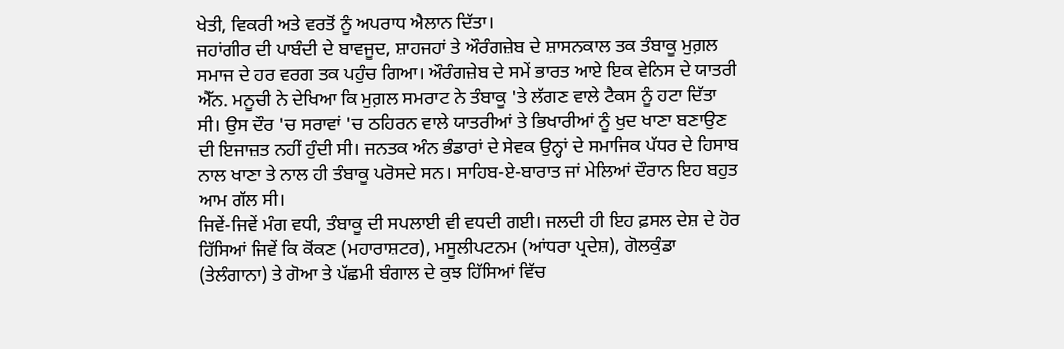ਖੇਤੀ, ਵਿਕਰੀ ਅਤੇ ਵਰਤੋਂ ਨੂੰ ਅਪਰਾਧ ਐਲਾਨ ਦਿੱਤਾ।
ਜਹਾਂਗੀਰ ਦੀ ਪਾਬੰਦੀ ਦੇ ਬਾਵਜੂਦ, ਸ਼ਾਹਜਹਾਂ ਤੇ ਔਰੰਗਜ਼ੇਬ ਦੇ ਸ਼ਾਸਨਕਾਲ ਤਕ ਤੰਬਾਕੂ ਮੁਗ਼ਲ ਸਮਾਜ ਦੇ ਹਰ ਵਰਗ ਤਕ ਪਹੁੰਚ ਗਿਆ। ਔਰੰਗਜ਼ੇਬ ਦੇ ਸਮੇਂ ਭਾਰਤ ਆਏ ਇਕ ਵੇਨਿਸ ਦੇ ਯਾਤਰੀ ਐੱਨ. ਮਨੂਚੀ ਨੇ ਦੇਖਿਆ ਕਿ ਮੁਗ਼ਲ ਸਮਰਾਟ ਨੇ ਤੰਬਾਕੂ 'ਤੇ ਲੱਗਣ ਵਾਲੇ ਟੈਕਸ ਨੂੰ ਹਟਾ ਦਿੱਤਾ ਸੀ। ਉਸ ਦੌਰ 'ਚ ਸਰਾਵਾਂ 'ਚ ਠਹਿਰਨ ਵਾਲੇ ਯਾਤਰੀਆਂ ਤੇ ਭਿਖਾਰੀਆਂ ਨੂੰ ਖੁਦ ਖਾਣਾ ਬਣਾਉਣ ਦੀ ਇਜਾਜ਼ਤ ਨਹੀਂ ਹੁੰਦੀ ਸੀ। ਜਨਤਕ ਅੰਨ ਭੰਡਾਰਾਂ ਦੇ ਸੇਵਕ ਉਨ੍ਹਾਂ ਦੇ ਸਮਾਜਿਕ ਪੱਧਰ ਦੇ ਹਿਸਾਬ ਨਾਲ ਖਾਣਾ ਤੇ ਨਾਲ ਹੀ ਤੰਬਾਕੂ ਪਰੋਸਦੇ ਸਨ। ਸਾਹਿਬ-ਏ-ਬਾਰਾਤ ਜਾਂ ਮੇਲਿਆਂ ਦੌਰਾਨ ਇਹ ਬਹੁਤ ਆਮ ਗੱਲ ਸੀ।
ਜਿਵੇਂ-ਜਿਵੇਂ ਮੰਗ ਵਧੀ, ਤੰਬਾਕੂ ਦੀ ਸਪਲਾਈ ਵੀ ਵਧਦੀ ਗਈ। ਜਲਦੀ ਹੀ ਇਹ ਫ਼ਸਲ ਦੇਸ਼ ਦੇ ਹੋਰ ਹਿੱਸਿਆਂ ਜਿਵੇਂ ਕਿ ਕੋਂਕਣ (ਮਹਾਰਾਸ਼ਟਰ), ਮਸੂਲੀਪਟਨਮ (ਆਂਧਰਾ ਪ੍ਰਦੇਸ਼), ਗੋਲਕੁੰਡਾ (ਤੇਲੰਗਾਨਾ) ਤੇ ਗੋਆ ਤੇ ਪੱਛਮੀ ਬੰਗਾਲ ਦੇ ਕੁਝ ਹਿੱਸਿਆਂ ਵਿੱਚ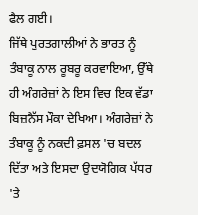ਫੈਲ ਗਈ।
ਜਿੱਥੇ ਪੁਰਤਗਾਲੀਆਂ ਨੇ ਭਾਰਤ ਨੂੰ ਤੰਬਾਕੂ ਨਾਲ ਰੂਬਰੂ ਕਰਵਾਇਆ, ਉੱਥੇ ਹੀ ਅੰਗਰੇਜ਼ਾਂ ਨੇ ਇਸ ਵਿਚ ਇਕ ਵੱਡਾ ਬਿਜ਼ਨੈੱਸ ਮੌਕਾ ਦੇਖਿਆ। ਅੰਗਰੇਜ਼ਾਂ ਨੇ ਤੰਬਾਕੂ ਨੂੰ ਨਕਦੀ ਫ਼ਸਲ 'ਚ ਬਦਲ ਦਿੱਤਾ ਅਤੇ ਇਸਦਾ ਉਦਯੋਗਿਕ ਪੱਧਰ 'ਤੇ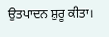ਉਤਪਾਦਨ ਸ਼ੁਰੂ ਕੀਤਾ।